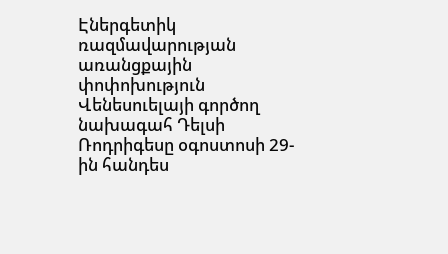Էներգետիկ ռազմավարության առանցքային փոփոխություն
Վենեսուելայի գործող նախագահ Դելսի Ռոդրիգեսը օգոստոսի 29-ին հանդես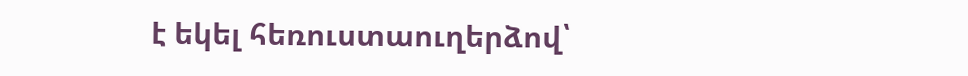է եկել հեռուստաուղերձով՝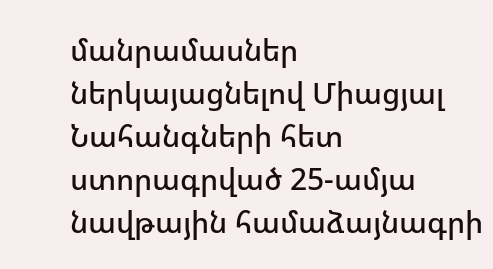մանրամասներ ներկայացնելով Միացյալ Նահանգների հետ ստորագրված 25-ամյա նավթային համաձայնագրի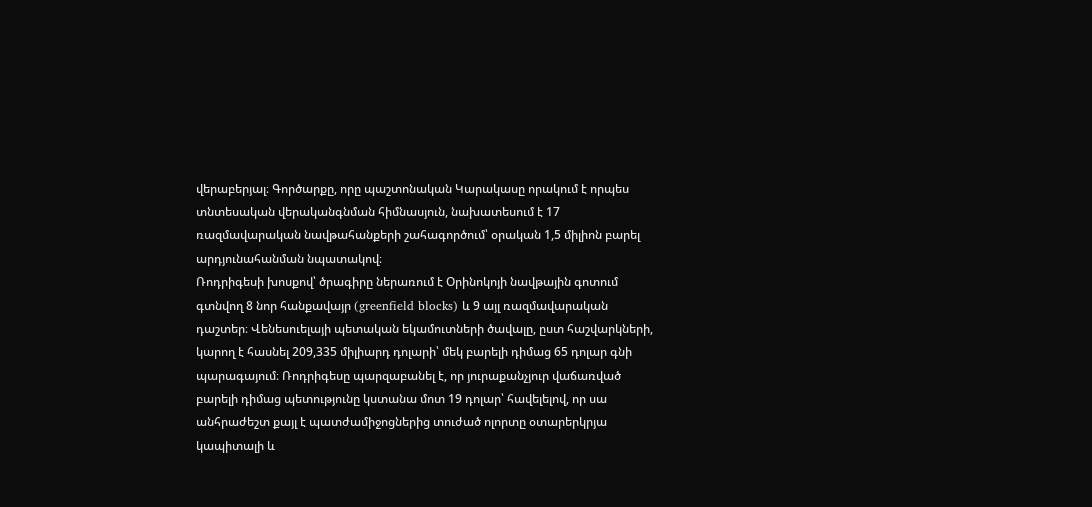վերաբերյալ։ Գործարքը, որը պաշտոնական Կարակասը որակում է որպես տնտեսական վերականգնման հիմնասյուն, նախատեսում է 17 ռազմավարական նավթահանքերի շահագործում՝ օրական 1,5 միլիոն բարել արդյունահանման նպատակով։
Ռոդրիգեսի խոսքով՝ ծրագիրը ներառում է Օրինոկոյի նավթային գոտում գտնվող 8 նոր հանքավայր (greenfield blocks) և 9 այլ ռազմավարական դաշտեր։ Վենեսուելայի պետական եկամուտների ծավալը, ըստ հաշվարկների, կարող է հասնել 209,335 միլիարդ դոլարի՝ մեկ բարելի դիմաց 65 դոլար գնի պարագայում։ Ռոդրիգեսը պարզաբանել է, որ յուրաքանչյուր վաճառված բարելի դիմաց պետությունը կստանա մոտ 19 դոլար՝ հավելելով, որ սա անհրաժեշտ քայլ է պատժամիջոցներից տուժած ոլորտը օտարերկրյա կապիտալի և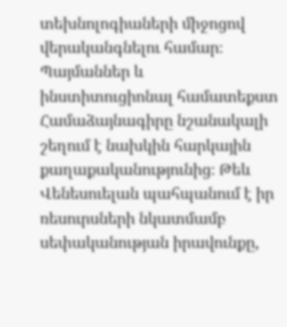տեխնոլոգիաների միջոցով վերականգնելու համար։
Պայմաններ և ինստիտուցիոնալ համատեքստ
Համաձայնագիրը նշանակալի շեղում է նախկին հարկային քաղաքականությունից։ Թեև Վենեսուելան պահպանում է իր ռեսուրսների նկատմամբ սեփականության իրավունքը,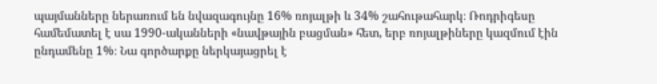պայմանները ներառում են նվազագույնը 16% ռոյալթի և 34% շահութահարկ։ Ռոդրիգեսը համեմատել է սա 1990-ականների «նավթային բացման» հետ, երբ ռոյալթիները կազմում էին ընդամենը 1%։ Նա գործարքը ներկայացրել է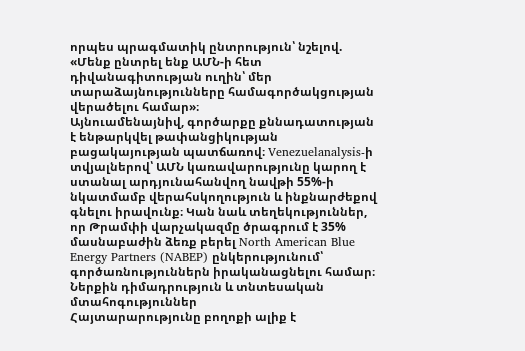որպես պրագմատիկ ընտրություն՝ նշելով. «Մենք ընտրել ենք ԱՄՆ-ի հետ դիվանագիտության ուղին՝ մեր տարաձայնությունները համագործակցության վերածելու համար»։
Այնուամենայնիվ, գործարքը քննադատության է ենթարկվել թափանցիկության բացակայության պատճառով։ Venezuelanalysis-ի տվյալներով՝ ԱՄՆ կառավարությունը կարող է ստանալ արդյունահանվող նավթի 55%-ի նկատմամբ վերահսկողություն և ինքնարժեքով գնելու իրավունք։ Կան նաև տեղեկություններ, որ Թրամփի վարչակազմը ծրագրում է 35% մասնաբաժին ձեռք բերել North American Blue Energy Partners (NABEP) ընկերությունում՝ գործառնություններն իրականացնելու համար։
Ներքին դիմադրություն և տնտեսական մտահոգություններ
Հայտարարությունը բողոքի ալիք է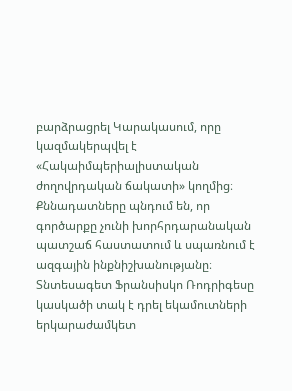բարձրացրել Կարակասում, որը կազմակերպվել է «Հակաիմպերիալիստական ժողովրդական ճակատի» կողմից։ Քննադատները պնդում են, որ գործարքը չունի խորհրդարանական պատշաճ հաստատում և սպառնում է ազգային ինքնիշխանությանը։ Տնտեսագետ Ֆրանսիսկո Ռոդրիգեսը կասկածի տակ է դրել եկամուտների երկարաժամկետ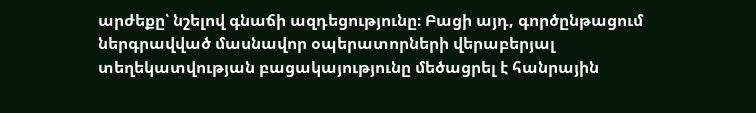արժեքը՝ նշելով գնաճի ազդեցությունը։ Բացի այդ, գործընթացում ներգրավված մասնավոր օպերատորների վերաբերյալ տեղեկատվության բացակայությունը մեծացրել է հանրային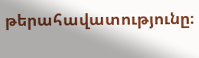թերահավատությունը։